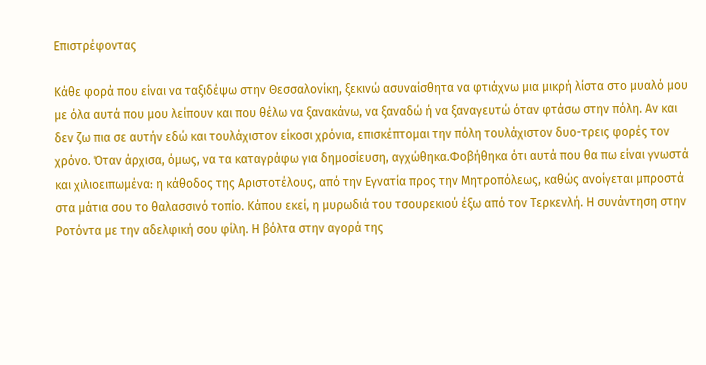Επιστρέφοντας

Κάθε φορά που είναι να ταξιδέψω στην Θεσσαλονίκη, ξεκινώ ασυναίσθητα να φτιάχνω μια μικρή λίστα στο μυαλό μου με όλα αυτά που μου λείπουν και που θέλω να ξανακάνω, να ξαναδώ ή να ξαναγευτώ όταν φτάσω στην πόλη. Αν και δεν ζω πια σε αυτήν εδώ και τουλάχιστον είκοσι χρόνια, επισκέπτομαι την πόλη τουλάχιστον δυο-τρεις φορές τον χρόνο. Όταν άρχισα, όμως, να τα καταγράφω για δημοσίευση, αγχώθηκα.Φοβήθηκα ότι αυτά που θα πω είναι γνωστά και χιλιοειπωμένα: η κάθοδος της Αριστοτέλους, από την Εγνατία προς την Μητροπόλεως, καθώς ανοίγεται μπροστά στα μάτια σου το θαλασσινό τοπίο. Κάπου εκεί, η μυρωδιά του τσουρεκιού έξω από τον Τερκενλή. Η συνάντηση στην Ροτόντα με την αδελφική σου φίλη. Η βόλτα στην αγορά της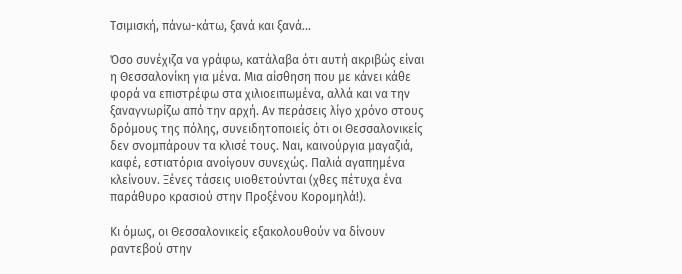Τσιμισκή, πάνω-κάτω, ξανά και ξανά…

Όσο συνέχιζα να γράφω, κατάλαβα ότι αυτή ακριβώς είναι η Θεσσαλονίκη για μένα. Μια αίσθηση που με κάνει κάθε φορά να επιστρέφω στα χιλιοειπωμένα, αλλά και να την ξαναγνωρίζω από την αρχή. Αν περάσεις λίγο χρόνο στους δρόμους της πόλης, συνειδητοποιείς ότι οι Θεσσαλονικείς δεν σνομπάρουν τα κλισέ τους. Ναι, καινούργια μαγαζιά, καφέ, εστιατόρια ανοίγουν συνεχώς. Παλιά αγαπημένα κλείνουν. Ξένες τάσεις υιοθετούνται (χθες πέτυχα ένα παράθυρο κρασιού στην Προξένου Κορομηλά!).

Κι όμως, οι Θεσσαλονικείς εξακολουθούν να δίνουν ραντεβού στην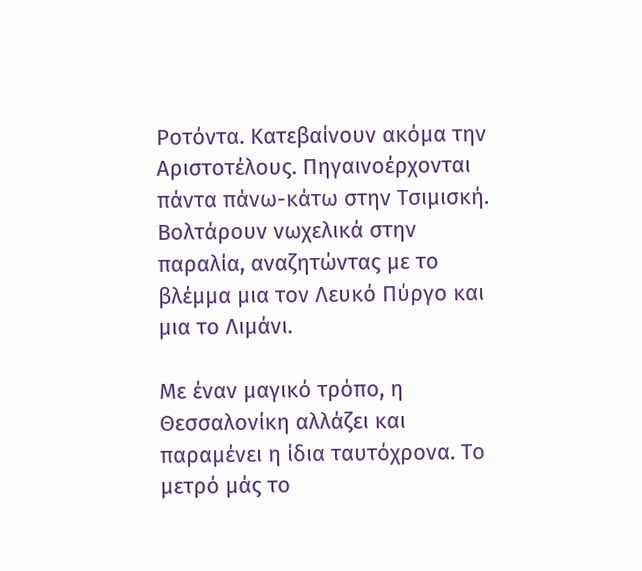Ροτόντα. Κατεβαίνουν ακόμα την Αριστοτέλους. Πηγαινοέρχονται πάντα πάνω-κάτω στην Τσιμισκή. Βολτάρουν νωχελικά στην παραλία, αναζητώντας με το βλέμμα μια τον Λευκό Πύργο και μια το Λιμάνι.

Με έναν μαγικό τρόπο, η Θεσσαλονίκη αλλάζει και παραμένει η ίδια ταυτόχρονα. Το μετρό μάς το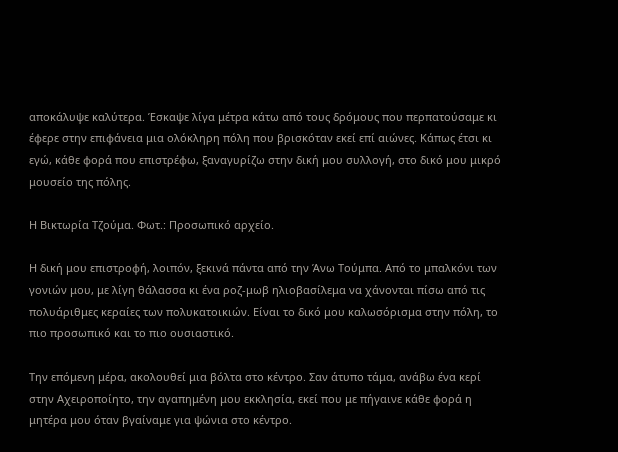αποκάλυψε καλύτερα. Έσκαψε λίγα μέτρα κάτω από τους δρόμους που περπατούσαμε κι έφερε στην επιφάνεια μια ολόκληρη πόλη που βρισκόταν εκεί επί αιώνες. Κάπως έτσι κι εγώ, κάθε φορά που επιστρέφω, ξαναγυρίζω στην δική μου συλλογή, στο δικό μου μικρό μουσείο της πόλης.

Η Βικτωρία Τζούμα. Φωτ.: Προσωπικό αρχείο.

Η δική μου επιστροφή, λοιπόν, ξεκινά πάντα από την Άνω Τούμπα. Από το μπαλκόνι των γονιών μου, με λίγη θάλασσα κι ένα ροζ-μωβ ηλιοβασίλεμα να χάνονται πίσω από τις πολυάριθμες κεραίες των πολυκατοικιών. Είναι το δικό μου καλωσόρισμα στην πόλη, το πιο προσωπικό και το πιο ουσιαστικό.

Την επόμενη μέρα, ακολουθεί μια βόλτα στο κέντρο. Σαν άτυπο τάμα, ανάβω ένα κερί στην Αχειροποίητο, την αγαπημένη μου εκκλησία, εκεί που με πήγαινε κάθε φορά η μητέρα μου όταν βγαίναμε για ψώνια στο κέντρο.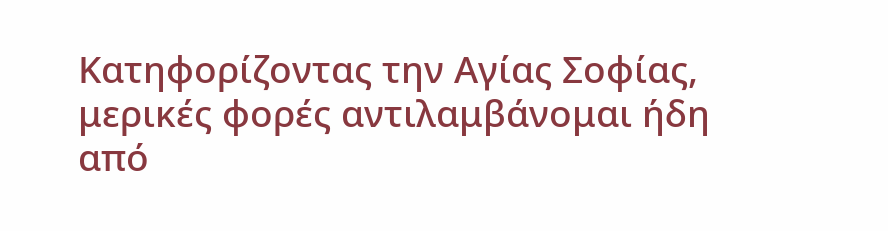Κατηφορίζοντας την Αγίας Σοφίας, μερικές φορές αντιλαμβάνομαι ήδη από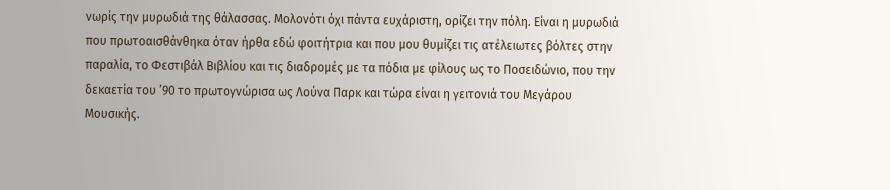νωρίς την μυρωδιά της θάλασσας. Μολονότι όχι πάντα ευχάριστη, ορίζει την πόλη. Είναι η μυρωδιά που πρωτοαισθάνθηκα όταν ήρθα εδώ φοιτήτρια και που μου θυμίζει τις ατέλειωτες βόλτες στην παραλία, το Φεστιβάλ Βιβλίου και τις διαδρομές με τα πόδια με φίλους ως το Ποσειδώνιο, που την δεκαετία του ’90 το πρωτογνώρισα ως Λούνα Παρκ και τώρα είναι η γειτονιά του Μεγάρου Μουσικής.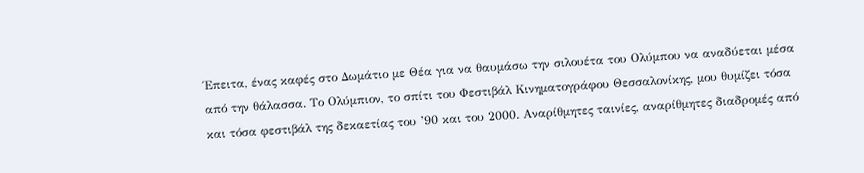Έπειτα, ένας καφές στο Δωμάτιο με Θέα για να θαυμάσω την σιλουέτα του Ολύμπου να αναδύεται μέσα από την θάλασσα. Το Ολύμπιον, το σπίτι του Φεστιβάλ Κινηματογράφου Θεσσαλονίκης, μου θυμίζει τόσα και τόσα φεστιβάλ της δεκαετίας του ’90 και του 2000. Αναρίθμητες ταινίες, αναρίθμητες διαδρομές από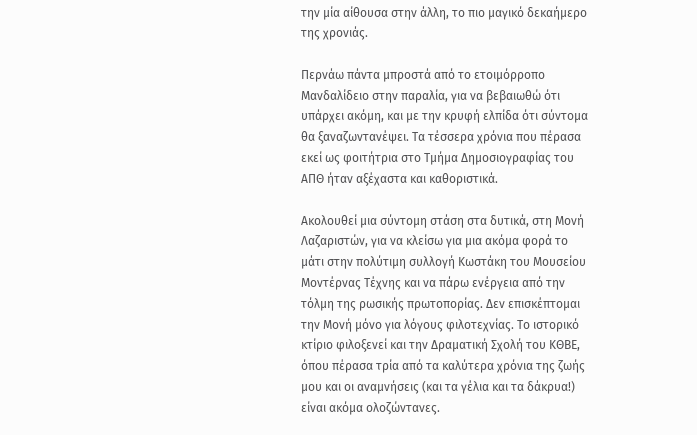την μία αίθουσα στην άλλη, το πιο μαγικό δεκαήμερο της χρονιάς.

Περνάω πάντα μπροστά από το ετοιμόρροπο Μανδαλίδειο στην παραλία, για να βεβαιωθώ ότι υπάρχει ακόμη, και με την κρυφή ελπίδα ότι σύντομα θα ξαναζωντανέψει. Τα τέσσερα χρόνια που πέρασα εκεί ως φοιτήτρια στο Τμήμα Δημοσιογραφίας του ΑΠΘ ήταν αξέχαστα και καθοριστικά.

Ακολουθεί μια σύντομη στάση στα δυτικά, στη Μονή Λαζαριστών, για να κλείσω για μια ακόμα φορά το μάτι στην πολύτιμη συλλογή Κωστάκη του Μουσείου Μοντέρνας Τέχνης και να πάρω ενέργεια από την τόλμη της ρωσικής πρωτοπορίας. Δεν επισκέπτομαι την Μονή μόνο για λόγους φιλοτεχνίας. Το ιστορικό κτίριο φιλοξενεί και την Δραματική Σχολή του ΚΘΒΕ, όπου πέρασα τρία από τα καλύτερα χρόνια της ζωής μου και οι αναμνήσεις (και τα γέλια και τα δάκρυα!) είναι ακόμα ολοζώντανες.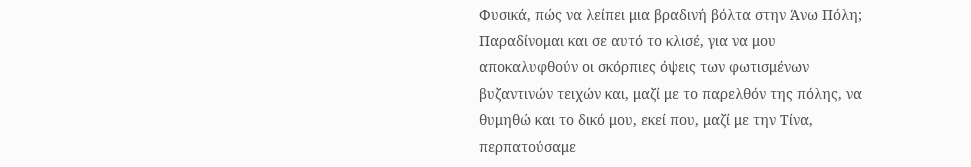Φυσικά, πώς να λείπει μια βραδινή βόλτα στην Άνω Πόλη; Παραδίνομαι και σε αυτό το κλισέ, για να μου αποκαλυφθούν οι σκόρπιες όψεις των φωτισμένων βυζαντινών τειχών και, μαζί με το παρελθόν της πόλης, να θυμηθώ και το δικό μου, εκεί που, μαζί με την Τίνα, περπατούσαμε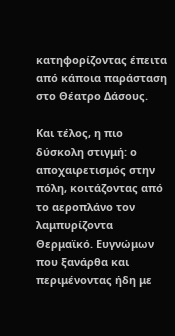κατηφορίζοντας έπειτα από κάποια παράσταση στο Θέατρο Δάσους.

Και τέλος, η πιο δύσκολη στιγμή: ο αποχαιρετισμός στην πόλη, κοιτάζοντας από το αεροπλάνο τον λαμπυρίζοντα Θερμαϊκό. Ευγνώμων που ξανάρθα και περιμένοντας ήδη με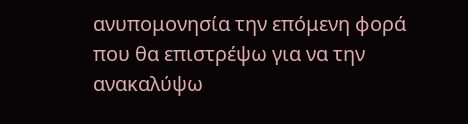ανυπομονησία την επόμενη φορά που θα επιστρέψω για να την ανακαλύψω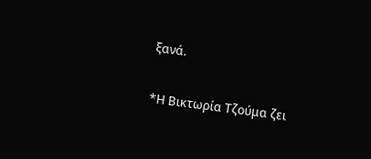ξανά.

*Η Βικτωρία Τζούμα ζει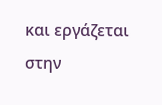και εργάζεται στην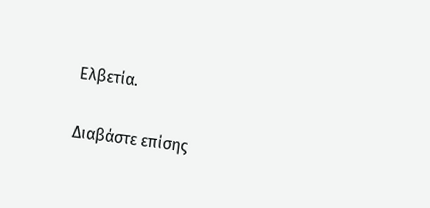Ελβετία.

Διαβάστε επίσης